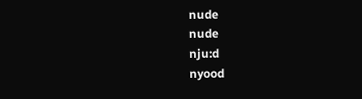nude
nude
nju:d
nyood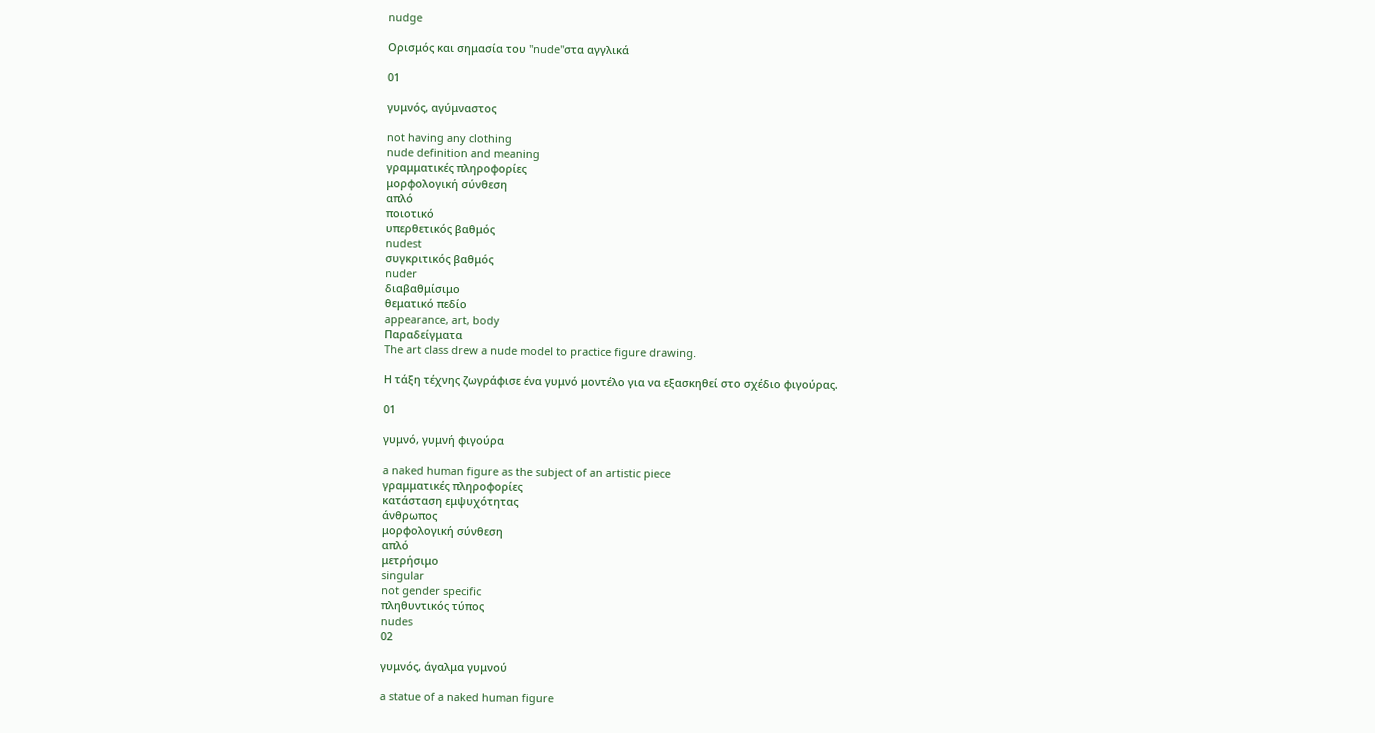nudge

Ορισμός και σημασία του "nude"στα αγγλικά

01

γυμνός, αγύμναστος

not having any clothing
nude definition and meaning
γραμματικές πληροφορίες
μορφολογική σύνθεση
απλό
ποιοτικό
υπερθετικός βαθμός
nudest
συγκριτικός βαθμός
nuder
διαβαθμίσιμο
θεματικό πεδίο
appearance, art, body
Παραδείγματα
The art class drew a nude model to practice figure drawing.

Η τάξη τέχνης ζωγράφισε ένα γυμνό μοντέλο για να εξασκηθεί στο σχέδιο φιγούρας.

01

γυμνό, γυμνή φιγούρα

a naked human figure as the subject of an artistic piece
γραμματικές πληροφορίες
κατάσταση εμψυχότητας
άνθρωπος
μορφολογική σύνθεση
απλό
μετρήσιμο
singular
not gender specific
πληθυντικός τύπος
nudes
02

γυμνός, άγαλμα γυμνού

a statue of a naked human figure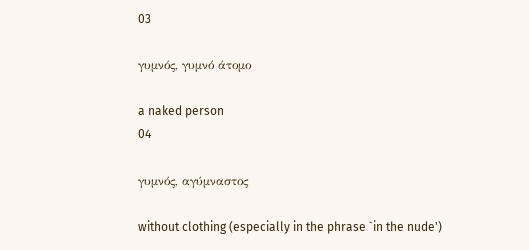03

γυμνός, γυμνό άτομο

a naked person
04

γυμνός, αγύμναστος

without clothing (especially in the phrase `in the nude')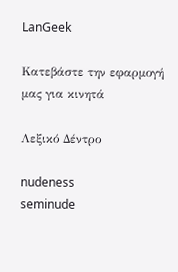LanGeek

Κατεβάστε την εφαρμογή μας για κινητά

Λεξικό Δέντρο

nudeness
seminude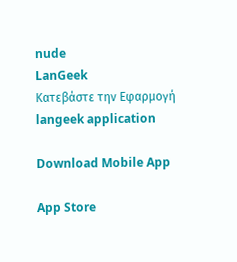nude
LanGeek
Κατεβάστε την Εφαρμογή
langeek application

Download Mobile App

App Store